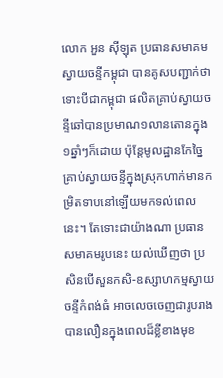លោក អួន ស៊ីឡុត ប្រធានសមាគមស្វាយចន្ទីកម្ពុជា បានគូសបញ្ជាក់ថា ទោះបីជាកម្ពុជា ផលិតគ្រាប់ស្វាយចន្ទីឆៅបានប្រមាណ១លានតោនក្នុង១ឆ្នាំៗក៏ដោយ ប៉ុន្តែមូលដ្ឋានកែច្នៃគ្រាប់ស្វាយចន្ទីក្នុងស្រុកហាក់មានកម្រិតទាបនៅឡើយមកទល់ពេលនេះ។ តែទោះជាយ៉ាងណា ប្រធានសមាគមរូបនេះ យល់ឃើញថា ប្រសិនបើសួនកសិ-ឧស្សាហកម្មស្វាយចន្ទីកំពង់ធំ អាចលេចចេញជារូបរាងបានលឿនក្នុងពេលដ៏ខ្លីខាងមុខ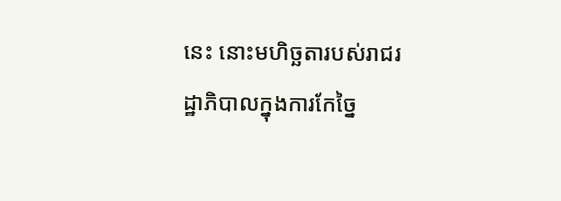នេះ នោះមហិច្ឆតារបស់រាជរដ្ឋាភិបាលក្នុងការកែច្នៃ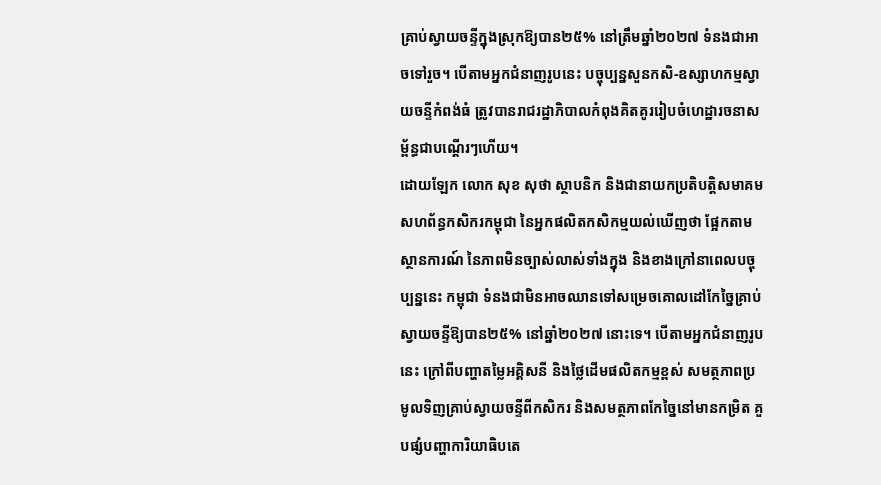គ្រាប់ស្វាយចន្ទីក្នុងស្រុកឱ្យបាន២៥% នៅត្រឹមឆ្នាំ២០២៧ ទំនងជាអាចទៅរួច។ បើតាមអ្នកជំនាញរូបនេះ បច្ចុប្បន្នសួនកសិ-ឧស្សាហកម្មស្វាយចន្ទីកំពង់ធំ ត្រូវបានរាជរដ្ឋាភិបាលកំពុងគិតគូររៀបចំហេដ្ឋារចនាសម្ព័ន្ធជាបណ្តើរៗហើយ។
ដោយឡែក លោក សុខ សុថា ស្ថាបនិក និងជានាយកប្រតិបត្តិសមាគមសហព័ន្ធកសិករកម្ពុជា នៃអ្នកផលិតកសិកម្មយល់ឃើញថា ផ្អែកតាមស្ថានការណ៍ នៃភាពមិនច្បាស់លាស់ទាំងក្នុង និងខាងក្រៅនាពេលបច្ចុប្បន្ននេះ កម្ពុជា ទំនងជាមិនអាចឈានទៅសម្រេចគោលដៅកែច្នៃគ្រាប់ស្វាយចន្ទីឱ្យបាន២៥% នៅឆ្នាំ២០២៧ នោះទេ។ បើតាមអ្នកជំនាញរូបនេះ ក្រៅពីបញ្ហាតម្លៃអគ្គិសនី និងថ្លៃដើមផលិតកម្មខ្ពស់ សមត្ថភាពប្រមូលទិញគ្រាប់ស្វាយចន្ទីពីកសិករ និងសមត្ថភាពកែច្នៃនៅមានកម្រិត គួបផ្សំបញ្ហាការិយាធិបតេ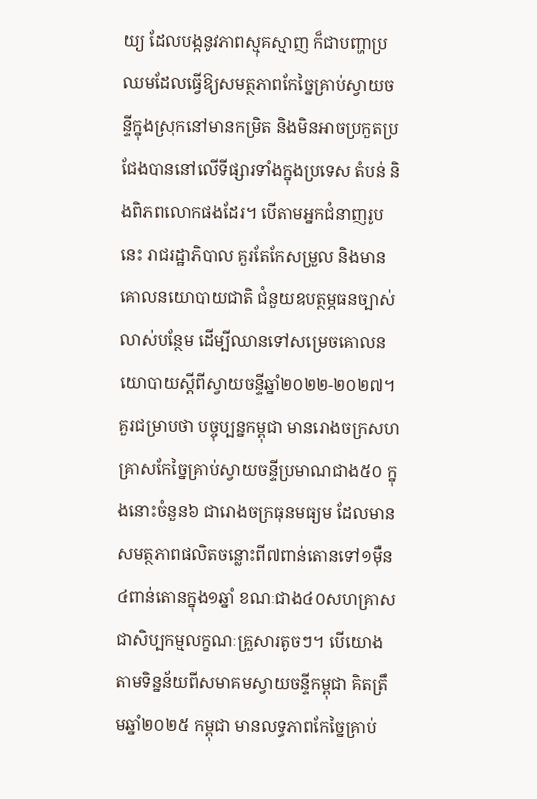យ្យ ដែលបង្កនូវភាពស្មុគស្មាញ ក៏ជាបញ្ហាប្រឈមដែលធ្វើឱ្យសមត្ថភាពកែច្នៃគ្រាប់ស្វាយចន្ទីក្នុងស្រុកនៅមានកម្រិត និងមិនអាចប្រកួតប្រជែងបាននៅលើទីផ្សារទាំងក្នុងប្រទេស តំបន់ និងពិភពលោកផងដែរ។ បើតាមអ្នកជំនាញរូបនេះ រាជរដ្ឋាភិបាល គួរតែកែសម្រួល និងមានគោលនយោបាយជាតិ ជំនួយឧបត្ថម្ភធនច្បាស់លាស់បន្ថែម ដើម្បីឈានទៅសម្រេចគោលនយោបាយស្តីពីស្វាយចន្ទីឆ្នាំ២០២២-២០២៧។
គួរជម្រាបថា បច្ចុប្បន្នកម្ពុជា មានរោងចក្រសហគ្រាសកែច្នៃគ្រាប់ស្វាយចន្ទីប្រមាណជាង៥០ ក្នុងនោះចំនួន៦ ជារោងចក្រធុនមធ្យម ដែលមានសមត្ថភាពផលិតចន្លោះពី៧ពាន់តោនទៅ១ម៉ឺន៤ពាន់តោនក្នុង១ឆ្នាំ ខណៈជាង៤០សហគ្រាសជាសិប្បកម្មលក្ខណៈគ្រួសារតូចៗ។ បើយោងតាមទិន្នន័យពីសមាគមស្វាយចន្ទីកម្ពុជា គិតត្រឹមឆ្នាំ២០២៥ កម្ពុជា មានលទ្ធភាពកែច្នៃគ្រាប់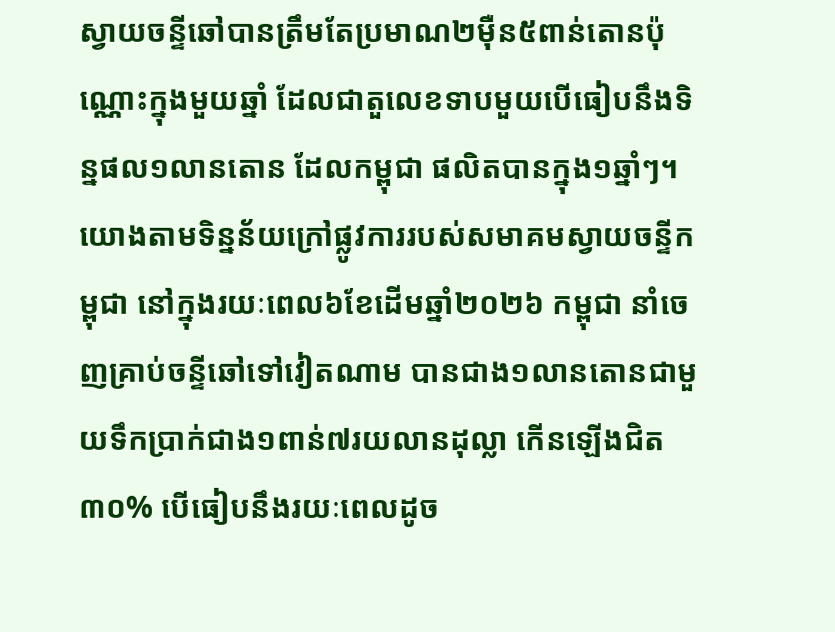ស្វាយចន្ទីឆៅបានត្រឹមតែប្រមាណ២ម៉ឺន៥ពាន់តោនប៉ុណ្ណោះក្នុងមួយឆ្នាំ ដែលជាតួលេខទាបមួយបើធៀបនឹងទិន្នផល១លានតោន ដែលកម្ពុជា ផលិតបានក្នុង១ឆ្នាំៗ។ យោងតាមទិន្នន័យក្រៅផ្លូវការរបស់សមាគមស្វាយចន្ទីកម្ពុជា នៅក្នុងរយៈពេល៦ខែដើមឆ្នាំ២០២៦ កម្ពុជា នាំចេញគ្រាប់ចន្ទីឆៅទៅវៀតណាម បានជាង១លានតោនជាមួយទឹកប្រាក់ជាង១ពាន់៧រយលានដុល្លា កើនឡើងជិត៣០% បើធៀបនឹងរយៈពេលដូច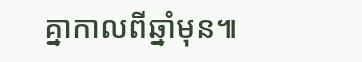គ្នាកាលពីឆ្នាំមុន៕